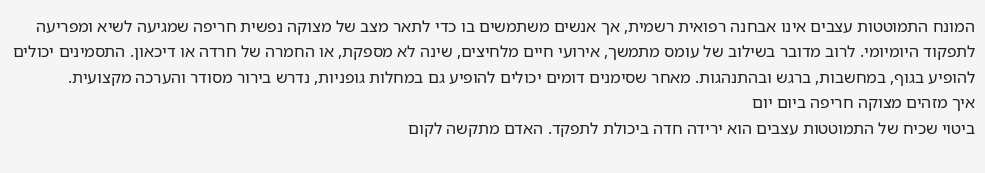המונח התמוטטות עצבים אינו אבחנה רפואית רשמית, אך אנשים משתמשים בו כדי לתאר מצב של מצוקה נפשית חריפה שמגיעה לשיא ומפריעה לתפקוד היומיומי. לרוב מדובר בשילוב של עומס מתמשך, אירועי חיים מלחיצים, שינה לא מספקת, או החמרה של חרדה או דיכאון. התסמינים יכולים להופיע בגוף, במחשבות, ברגש ובהתנהגות. מאחר שסימנים דומים יכולים להופיע גם במחלות גופניות, נדרש בירור מסודר והערכה מקצועית.
איך מזהים מצוקה חריפה ביום יום
ביטוי שכיח של התמוטטות עצבים הוא ירידה חדה ביכולת לתפקד. האדם מתקשה לקום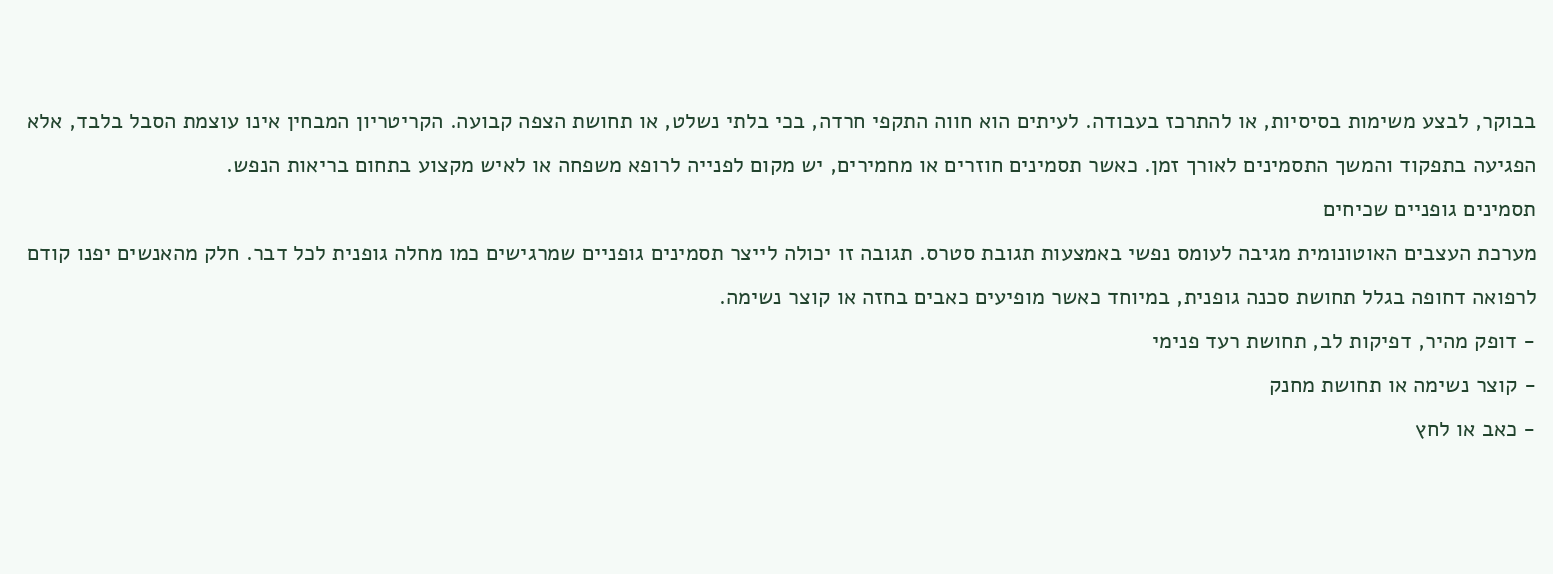בבוקר, לבצע משימות בסיסיות, או להתרכז בעבודה. לעיתים הוא חווה התקפי חרדה, בכי בלתי נשלט, או תחושת הצפה קבועה. הקריטריון המבחין אינו עוצמת הסבל בלבד, אלא הפגיעה בתפקוד והמשך התסמינים לאורך זמן. כאשר תסמינים חוזרים או מחמירים, יש מקום לפנייה לרופא משפחה או לאיש מקצוע בתחום בריאות הנפש.
תסמינים גופניים שכיחים
מערכת העצבים האוטונומית מגיבה לעומס נפשי באמצעות תגובת סטרס. תגובה זו יכולה לייצר תסמינים גופניים שמרגישים כמו מחלה גופנית לכל דבר. חלק מהאנשים יפנו קודם לרפואה דחופה בגלל תחושת סכנה גופנית, במיוחד כאשר מופיעים כאבים בחזה או קוצר נשימה.
- דופק מהיר, דפיקות לב, תחושת רעד פנימי
- קוצר נשימה או תחושת מחנק
- כאב או לחץ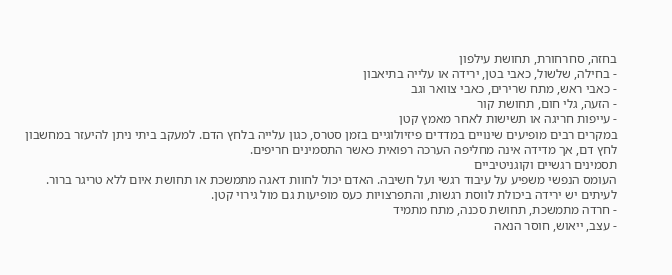בחזה, סחרחורת, תחושת עילפון
- בחילה, שלשול, כאבי בטן, ירידה או עלייה בתיאבון
- כאבי ראש, מתח שרירים, כאבי צוואר וגב
- הזעה, גלי חום, תחושת קור
- עייפות חריגה או תשישות לאחר מאמץ קטן
במקרים רבים מופיעים שינויים במדדים פיזיולוגיים בזמן סטרס, כגון עלייה בלחץ הדם. למעקב ביתי ניתן להיעזר במחשבון לחץ דם, אך מדידה אינה מחליפה הערכה רפואית כאשר התסמינים חריפים.
תסמינים רגשיים וקוגניטיביים
העומס הנפשי משפיע על עיבוד רגשי ועל חשיבה. האדם יכול לחוות דאגה מתמשכת או תחושת איום ללא טריגר ברור. לעיתים יש ירידה ביכולת לווסת רגשות, והתפרצויות כעס מופיעות גם מול גירוי קטן.
- חרדה מתמשכת, תחושת סכנה, מתח מתמיד
- עצב, ייאוש, חוסר הנאה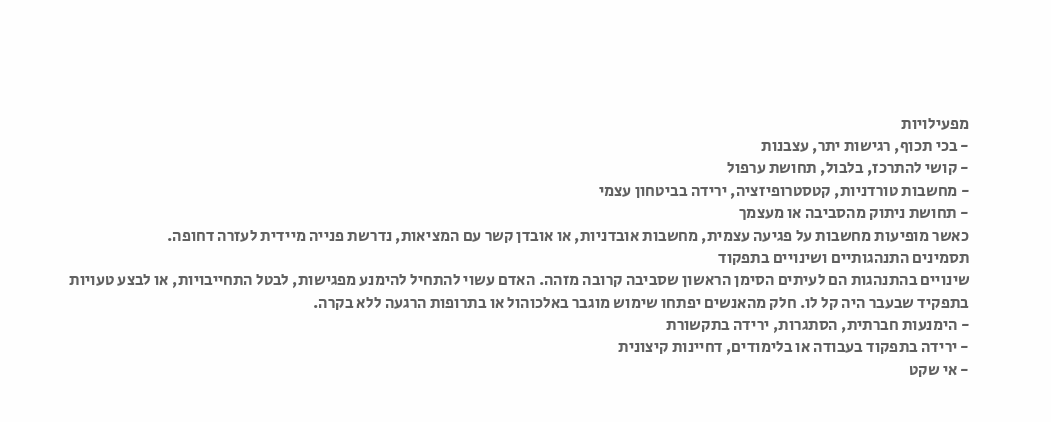מפעילויות
- בכי תכוף, רגישות יתר, עצבנות
- קושי להתרכז, בלבול, תחושת ערפול
- מחשבות טורדניות, קטסטרופיזציה, ירידה בביטחון עצמי
- תחושת ניתוק מהסביבה או מעצמך
כאשר מופיעות מחשבות על פגיעה עצמית, מחשבות אובדניות, או אובדן קשר עם המציאות, נדרשת פנייה מיידית לעזרה דחופה.
תסמינים התנהגותיים ושינויים בתפקוד
שינויים בהתנהגות הם לעיתים הסימן הראשון שסביבה קרובה מזהה. האדם עשוי להתחיל להימנע מפגישות, לבטל התחייבויות, או לבצע טעויות בתפקיד שבעבר היה קל לו. חלק מהאנשים יפתחו שימוש מוגבר באלכוהול או בתרופות הרגעה ללא בקרה.
- הימנעות חברתית, הסתגרות, ירידה בתקשורת
- ירידה בתפקוד בעבודה או בלימודים, דחיינות קיצונית
- אי שקט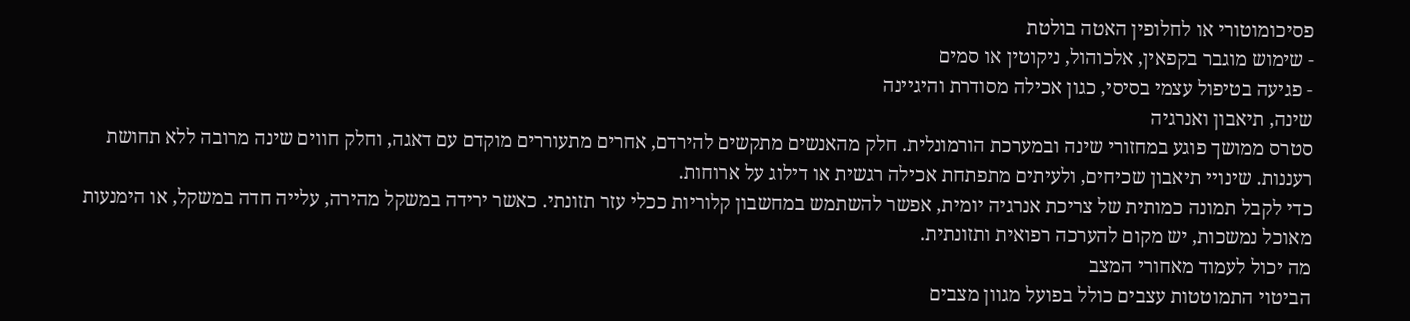פסיכומוטורי או לחלופין האטה בולטת
- שימוש מוגבר בקפאין, אלכוהול, ניקוטין או סמים
- פגיעה בטיפול עצמי בסיסי, כגון אכילה מסודרת והיגיינה
שינה, תיאבון ואנרגיה
סטרס ממושך פוגע במחזורי שינה ובמערכת הורמונלית. חלק מהאנשים מתקשים להירדם, אחרים מתעוררים מוקדם עם דאגה, וחלק חווים שינה מרובה ללא תחושת רעננות. שינויי תיאבון שכיחים, ולעיתים מתפתחת אכילה רגשית או דילוג על ארוחות.
כדי לקבל תמונה כמותית של צריכת אנרגיה יומית, אפשר להשתמש במחשבון קלוריות ככלי עזר תזונתי. כאשר ירידה במשקל מהירה, עלייה חדה במשקל, או הימנעות מאוכל נמשכות, יש מקום להערכה רפואית ותזונתית.
מה יכול לעמוד מאחורי המצב
הביטוי התמוטטות עצבים כולל בפועל מגוון מצבים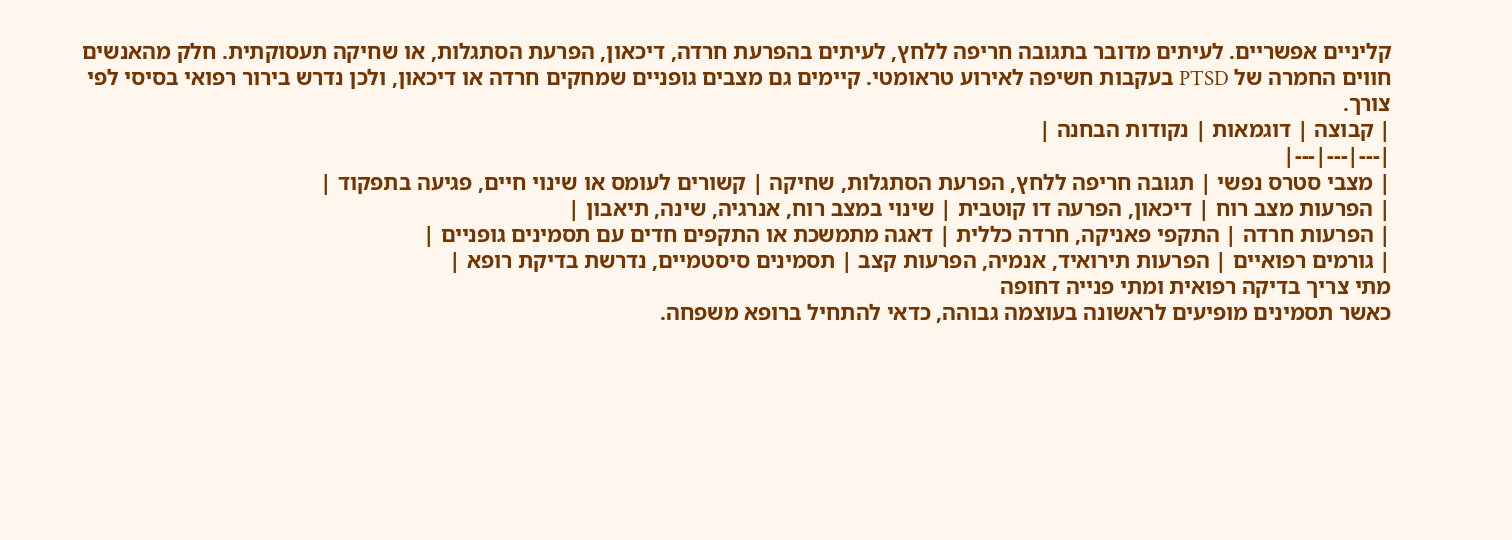קליניים אפשריים. לעיתים מדובר בתגובה חריפה ללחץ, לעיתים בהפרעת חרדה, דיכאון, הפרעת הסתגלות, או שחיקה תעסוקתית. חלק מהאנשים חווים החמרה של PTSD בעקבות חשיפה לאירוע טראומטי. קיימים גם מצבים גופניים שמחקים חרדה או דיכאון, ולכן נדרש בירור רפואי בסיסי לפי צורך.
| קבוצה | דוגמאות | נקודות הבחנה |
|---|---|---|
| מצבי סטרס נפשי | תגובה חריפה ללחץ, הפרעת הסתגלות, שחיקה | קשורים לעומס או שינוי חיים, פגיעה בתפקוד |
| הפרעות מצב רוח | דיכאון, הפרעה דו קוטבית | שינוי במצב רוח, אנרגיה, שינה, תיאבון |
| הפרעות חרדה | התקפי פאניקה, חרדה כללית | דאגה מתמשכת או התקפים חדים עם תסמינים גופניים |
| גורמים רפואיים | הפרעות תירואיד, אנמיה, הפרעות קצב | תסמינים סיסטמיים, נדרשת בדיקת רופא |
מתי צריך בדיקה רפואית ומתי פנייה דחופה
כאשר תסמינים מופיעים לראשונה בעוצמה גבוהה, כדאי להתחיל ברופא משפחה.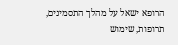הרופא ישאל על מהלך התסמינים, תרופות, שימוש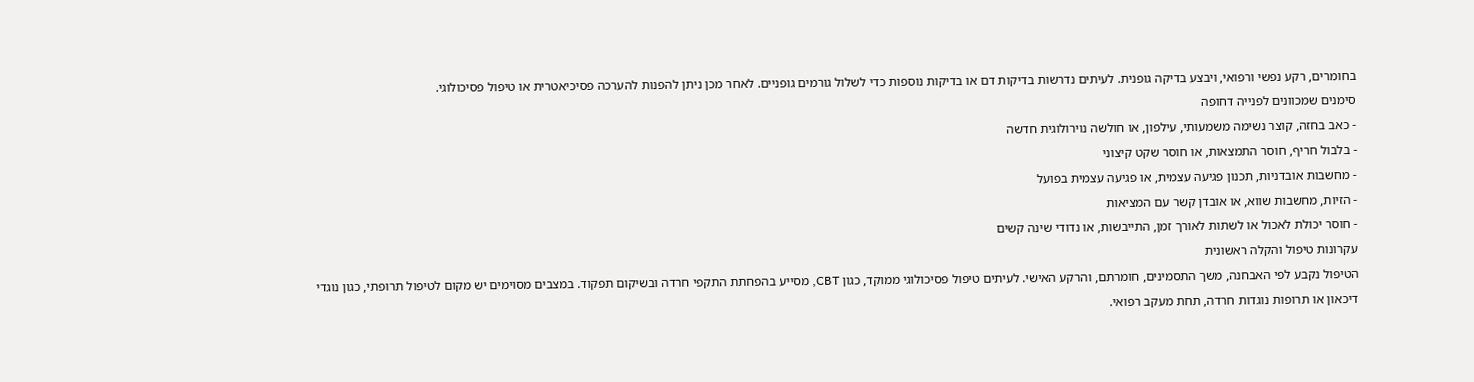בחומרים, רקע נפשי ורפואי, ויבצע בדיקה גופנית. לעיתים נדרשות בדיקות דם או בדיקות נוספות כדי לשלול גורמים גופניים. לאחר מכן ניתן להפנות להערכה פסיכיאטרית או טיפול פסיכולוגי.
סימנים שמכוונים לפנייה דחופה
- כאב בחזה, קוצר נשימה משמעותי, עילפון, או חולשה נוירולוגית חדשה
- בלבול חריף, חוסר התמצאות, או חוסר שקט קיצוני
- מחשבות אובדניות, תכנון פגיעה עצמית, או פגיעה עצמית בפועל
- הזיות, מחשבות שווא, או אובדן קשר עם המציאות
- חוסר יכולת לאכול או לשתות לאורך זמן, התייבשות, או נדודי שינה קשים
עקרונות טיפול והקלה ראשונית
הטיפול נקבע לפי האבחנה, משך התסמינים, חומרתם, והרקע האישי. לעיתים טיפול פסיכולוגי ממוקד, כגון CBT, מסייע בהפחתת התקפי חרדה ובשיקום תפקוד. במצבים מסוימים יש מקום לטיפול תרופתי, כגון נוגדי דיכאון או תרופות נוגדות חרדה, תחת מעקב רפואי.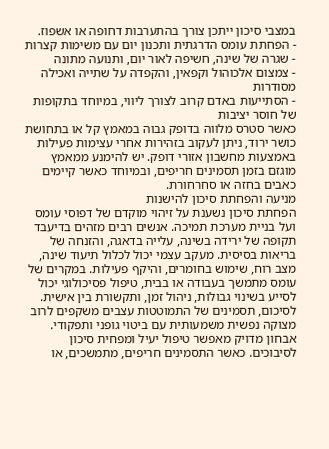במצבי סיכון ייתכן צורך בהתערבות דחופה או אשפוז.
- הפחתת עומס הדרגתית ותכנון יום עם משימות קצרות
- שגרה של שינה, חשיפה לאור יום, ותנועה מתונה
- צמצום אלכוהול וקפאין, והקפדה על שתייה ואכילה מסודרות
- הסתייעות באדם קרוב לצורך ליווי, במיוחד בתקופות של חוסר יציבות
כאשר סטרס מלווה בדופק גבוה במאמץ קל או בתחושת כושר ירוד, ניתן לעקוב בזהירות אחרי עצימות פעילות באמצעות מחשבון אזורי דופק. יש להימנע ממאמץ מוגזם בזמן תסמינים חריפים, ובמיוחד כאשר קיימים כאבים בחזה או סחרחורת.
מניעה והפחתת סיכון להישנות
הפחתת סיכון נשענת על זיהוי מוקדם של דפוסי עומס ועל בניית מערכת תמיכה. אנשים רבים מזהים בדיעבד תקופה של ירידה בשינה, עלייה בדאגה, והזנחה של בריאות בסיסית. מעקב עצמי יכול לכלול תיעוד שינה, מצב רוח, שימוש בחומרים, והיקף פעילות. במקרים של עומס מתמשך בעבודה או בבית, טיפול פסיכולוגי יכול לסייע בשינוי גבולות, ניהול זמן, ותקשורת בין אישית.
לסיכום, תסמינים של התמוטטות עצבים משקפים לרוב מצוקה נפשית משמעותית עם ביטוי גופני ותפקודי. אבחון מדויק מאפשר טיפול יעיל ומפחית סיכון לסיבוכים. כאשר התסמינים חריפים, מתמשכים, או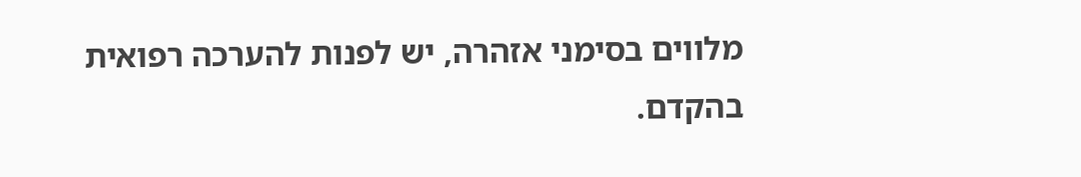מלווים בסימני אזהרה, יש לפנות להערכה רפואית בהקדם.